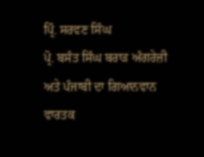ਪ੍ਰਿੰ. ਸਰਵਣ ਸਿੰਘ
ਪ੍ਰੋ. ਬਸੰਤ ਸਿੰਘ ਬਰਾੜ ਅੰਗਰੇਜ਼ੀ ਅਤੇ ਪੰਜਾਬੀ ਦਾ ਗਿਆਨਵਾਨ ਵਾਰਤਕ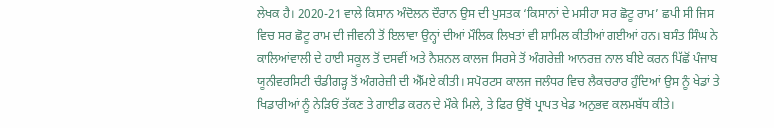ਲੇਖਕ ਹੈ। 2020-21 ਵਾਲੇ ਕਿਸਾਨ ਅੰਦੋਲਨ ਦੌਰਾਨ ਉਸ ਦੀ ਪੁਸਤਕ ‘ਕਿਸਾਨਾਂ ਦੇ ਮਸੀਹਾ ਸਰ ਛੋਟੂ ਰਾਮ’ ਛਪੀ ਸੀ ਜਿਸ ਵਿਚ ਸਰ ਛੋਟੂ ਰਾਮ ਦੀ ਜੀਵਨੀ ਤੋਂ ਇਲਾਵਾ ਉਨ੍ਹਾਂ ਦੀਆਂ ਮੌਲਿਕ ਲਿਖਤਾਂ ਵੀ ਸ਼ਾਮਿਲ ਕੀਤੀਆਂ ਗਈਆਂ ਹਨ। ਬਸੰਤ ਸਿੰਘ ਨੇ ਕਾਲਿਆਂਵਾਲੀ ਦੇ ਹਾਈ ਸਕੂਲ ਤੋਂ ਦਸਵੀਂ ਅਤੇ ਨੈਸ਼ਨਲ ਕਾਲਜ ਸਿਰਸੇ ਤੋਂ ਅੰਗਰੇਜ਼ੀ ਆਨਰਜ਼ ਨਾਲ ਬੀਏ ਕਰਨ ਪਿੱਛੋਂ ਪੰਜਾਬ ਯੂਨੀਵਰਸਿਟੀ ਚੰਡੀਗੜ੍ਹ ਤੋਂ ਅੰਗਰੇਜ਼ੀ ਦੀ ਐੱਮਏ ਕੀਤੀ। ਸਪੋਰਟਸ ਕਾਲਜ ਜਲੰਧਰ ਵਿਚ ਲੈਕਚਰਾਰ ਹੁੰਦਿਆਂ ਉਸ ਨੂੰ ਖੇਡਾਂ ਤੇ ਖਿਡਾਰੀਆਂ ਨੂੰ ਨੇੜਿਓਂ ਤੱਕਣ ਤੇ ਗਾਈਡ ਕਰਨ ਦੇ ਮੌਕੇ ਮਿਲੇ, ਤੇ ਫਿਰ ਉਥੋਂ ਪ੍ਰਾਪਤ ਖੇਡ ਅਨੁਭਵ ਕਲਮਬੱਧ ਕੀਤੇ।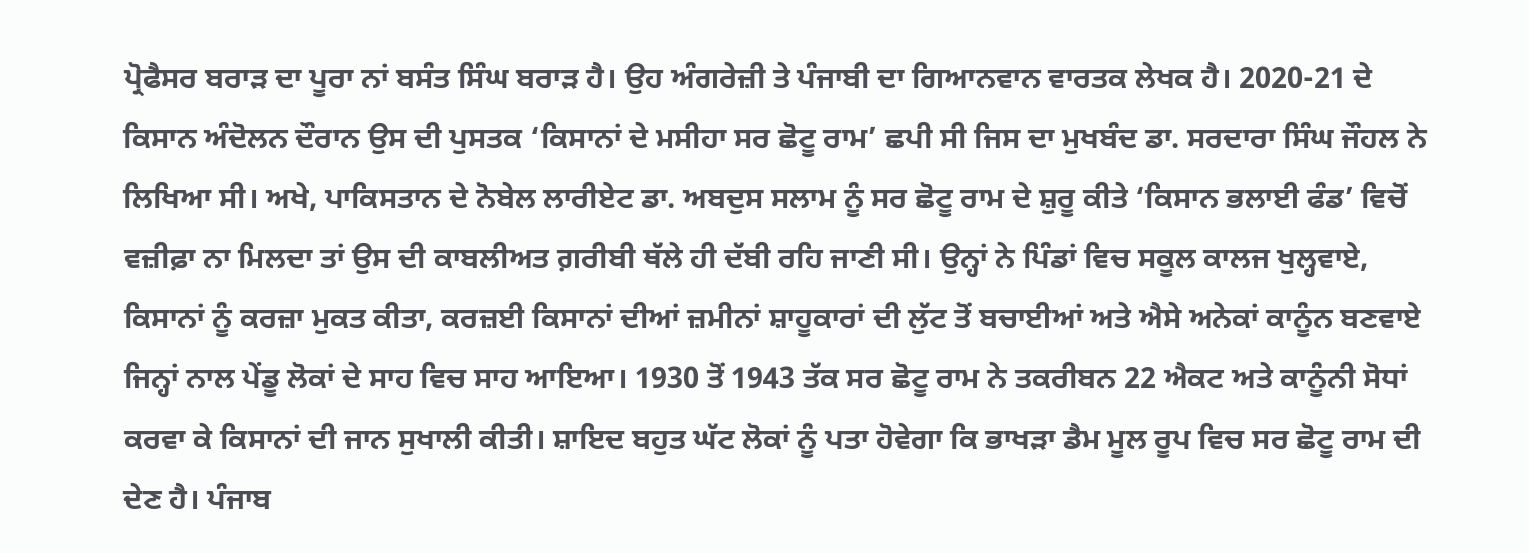ਪ੍ਰੋਫੈਸਰ ਬਰਾੜ ਦਾ ਪੂਰਾ ਨਾਂ ਬਸੰਤ ਸਿੰਘ ਬਰਾੜ ਹੈ। ਉਹ ਅੰਗਰੇਜ਼ੀ ਤੇ ਪੰਜਾਬੀ ਦਾ ਗਿਆਨਵਾਨ ਵਾਰਤਕ ਲੇਖਕ ਹੈ। 2020-21 ਦੇ ਕਿਸਾਨ ਅੰਦੋਲਨ ਦੌਰਾਨ ਉਸ ਦੀ ਪੁਸਤਕ ‘ਕਿਸਾਨਾਂ ਦੇ ਮਸੀਹਾ ਸਰ ਛੋਟੂ ਰਾਮ’ ਛਪੀ ਸੀ ਜਿਸ ਦਾ ਮੁਖਬੰਦ ਡਾ. ਸਰਦਾਰਾ ਸਿੰਘ ਜੌਹਲ ਨੇ ਲਿਖਿਆ ਸੀ। ਅਖੇ, ਪਾਕਿਸਤਾਨ ਦੇ ਨੋਬੇਲ ਲਾਰੀਏਟ ਡਾ. ਅਬਦੁਸ ਸਲਾਮ ਨੂੰ ਸਰ ਛੋਟੂ ਰਾਮ ਦੇ ਸ਼ੁਰੂ ਕੀਤੇ ‘ਕਿਸਾਨ ਭਲਾਈ ਫੰਡ’ ਵਿਚੋਂ ਵਜ਼ੀਫ਼ਾ ਨਾ ਮਿਲਦਾ ਤਾਂ ਉਸ ਦੀ ਕਾਬਲੀਅਤ ਗ਼ਰੀਬੀ ਥੱਲੇ ਹੀ ਦੱਬੀ ਰਹਿ ਜਾਣੀ ਸੀ। ਉਨ੍ਹਾਂ ਨੇ ਪਿੰਡਾਂ ਵਿਚ ਸਕੂਲ ਕਾਲਜ ਖੁਲ੍ਹਵਾਏ, ਕਿਸਾਨਾਂ ਨੂੰ ਕਰਜ਼ਾ ਮੁਕਤ ਕੀਤਾ, ਕਰਜ਼ਈ ਕਿਸਾਨਾਂ ਦੀਆਂ ਜ਼ਮੀਨਾਂ ਸ਼ਾਹੂਕਾਰਾਂ ਦੀ ਲੁੱਟ ਤੋਂ ਬਚਾਈਆਂ ਅਤੇ ਐਸੇ ਅਨੇਕਾਂ ਕਾਨੂੰਨ ਬਣਵਾਏ ਜਿਨ੍ਹਾਂ ਨਾਲ ਪੇਂਡੂ ਲੋਕਾਂ ਦੇ ਸਾਹ ਵਿਚ ਸਾਹ ਆਇਆ। 1930 ਤੋਂ 1943 ਤੱਕ ਸਰ ਛੋਟੂ ਰਾਮ ਨੇ ਤਕਰੀਬਨ 22 ਐਕਟ ਅਤੇ ਕਾਨੂੰਨੀ ਸੋਧਾਂ ਕਰਵਾ ਕੇ ਕਿਸਾਨਾਂ ਦੀ ਜਾਨ ਸੁਖਾਲੀ ਕੀਤੀ। ਸ਼ਾਇਦ ਬਹੁਤ ਘੱਟ ਲੋਕਾਂ ਨੂੰ ਪਤਾ ਹੋਵੇਗਾ ਕਿ ਭਾਖੜਾ ਡੈਮ ਮੂਲ ਰੂਪ ਵਿਚ ਸਰ ਛੋਟੂ ਰਾਮ ਦੀ ਦੇਣ ਹੈ। ਪੰਜਾਬ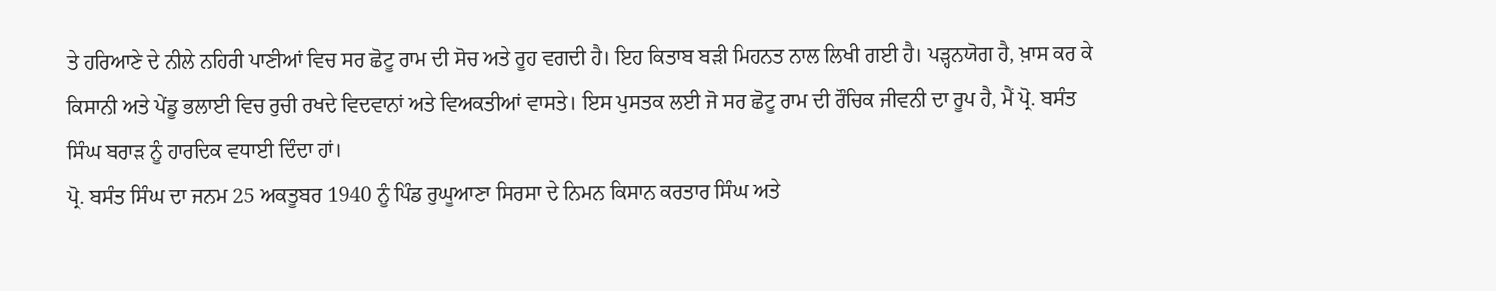ਤੇ ਹਰਿਆਣੇ ਦੇ ਨੀਲੇ ਨਹਿਰੀ ਪਾਣੀਆਂ ਵਿਚ ਸਰ ਛੋਟੂ ਰਾਮ ਦੀ ਸੋਚ ਅਤੇ ਰੂਹ ਵਗਦੀ ਹੈ। ਇਹ ਕਿਤਾਬ ਬੜੀ ਮਿਹਨਤ ਨਾਲ ਲਿਖੀ ਗਈ ਹੈ। ਪੜ੍ਹਨਯੋਗ ਹੈ, ਖ਼ਾਸ ਕਰ ਕੇ ਕਿਸਾਨੀ ਅਤੇ ਪੇਂਡੂ ਭਲਾਈ ਵਿਚ ਰੁਚੀ ਰਖਦੇ ਵਿਦਵਾਨਾਂ ਅਤੇ ਵਿਅਕਤੀਆਂ ਵਾਸਤੇ। ਇਸ ਪੁਸਤਕ ਲਈ ਜੋ ਸਰ ਛੋਟੂ ਰਾਮ ਦੀ ਰੌਚਿਕ ਜੀਵਨੀ ਦਾ ਰੂਪ ਹੈ, ਮੈਂ ਪ੍ਰੋ. ਬਸੰਤ ਸਿੰਘ ਬਰਾੜ ਨੂੰ ਹਾਰਦਿਕ ਵਧਾਈ ਦਿੰਦਾ ਹਾਂ।
ਪ੍ਰੋ. ਬਸੰਤ ਸਿੰਘ ਦਾ ਜਨਮ 25 ਅਕਤੂਬਰ 1940 ਨੂੰ ਪਿੰਡ ਰੁਘੂਆਣਾ ਸਿਰਸਾ ਦੇ ਨਿਮਨ ਕਿਸਾਨ ਕਰਤਾਰ ਸਿੰਘ ਅਤੇ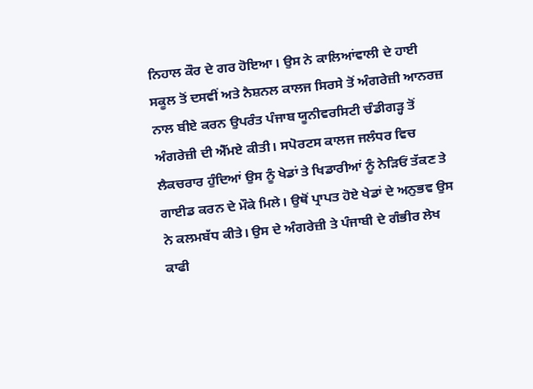ਨਿਹਾਲ ਕੌਰ ਦੇ ਗਰ ਹੋਇਆ। ਉਸ ਨੇ ਕਾਲਿਆਂਵਾਲੀ ਦੇ ਹਾਈ ਸਕੂਲ ਤੋਂ ਦਸਵੀਂ ਅਤੇ ਨੈਸ਼ਨਲ ਕਾਲਜ ਸਿਰਸੇ ਤੋਂ ਅੰਗਰੇਜ਼ੀ ਆਨਰਜ਼ ਨਾਲ ਬੀਏ ਕਰਨ ਉਪਰੰਤ ਪੰਜਾਬ ਯੂਨੀਵਰਸਿਟੀ ਚੰਡੀਗੜ੍ਹ ਤੋਂ ਅੰਗਰੇਜ਼ੀ ਦੀ ਐੱਮਏ ਕੀਤੀ। ਸਪੋਰਟਸ ਕਾਲਜ ਜਲੰਧਰ ਵਿਚ ਲੈਕਚਰਾਰ ਹੁੰਦਿਆਂ ਉਸ ਨੂੰ ਖੇਡਾਂ ਤੇ ਖਿਡਾਰੀਆਂ ਨੂੰ ਨੇੜਿਓਂ ਤੱਕਣ ਤੇ ਗਾਈਡ ਕਰਨ ਦੇ ਮੌਕੇ ਮਿਲੇ। ਉਥੋਂ ਪ੍ਰਾਪਤ ਹੋਏ ਖੇਡਾਂ ਦੇ ਅਨੁਭਵ ਉਸ ਨੇ ਕਲਮਬੱਧ ਕੀਤੇ। ਉਸ ਦੇ ਅੰਗਰੇਜ਼ੀ ਤੇ ਪੰਜਾਬੀ ਦੇ ਗੰਭੀਰ ਲੇਖ ਕਾਫੀ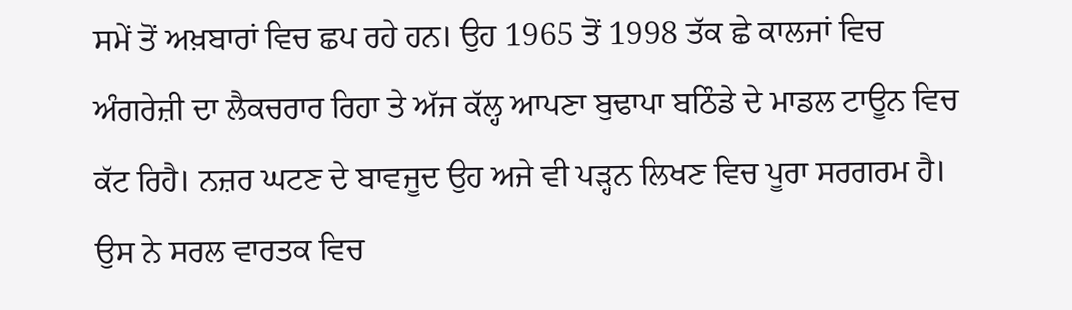ਸਮੇਂ ਤੋਂ ਅਖ਼ਬਾਰਾਂ ਵਿਚ ਛਪ ਰਹੇ ਹਨ। ਉਹ 1965 ਤੋਂ 1998 ਤੱਕ ਛੇ ਕਾਲਜਾਂ ਵਿਚ ਅੰਗਰੇਜ਼ੀ ਦਾ ਲੈਕਚਰਾਰ ਰਿਹਾ ਤੇ ਅੱਜ ਕੱਲ੍ਹ ਆਪਣਾ ਬੁਢਾਪਾ ਬਠਿੰਡੇ ਦੇ ਮਾਡਲ ਟਾਊਨ ਵਿਚ ਕੱਟ ਰਿਹੈ। ਨਜ਼ਰ ਘਟਣ ਦੇ ਬਾਵਜੂਦ ਉਹ ਅਜੇ ਵੀ ਪੜ੍ਹਨ ਲਿਖਣ ਵਿਚ ਪੂਰਾ ਸਰਗਰਮ ਹੈ।
ਉਸ ਨੇ ਸਰਲ ਵਾਰਤਕ ਵਿਚ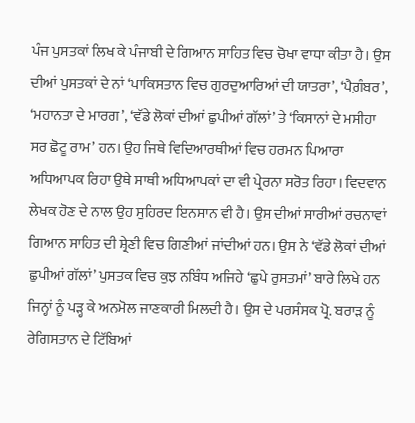ਪੰਜ ਪੁਸਤਕਾਂ ਲਿਖ ਕੇ ਪੰਜਾਬੀ ਦੇ ਗਿਆਨ ਸਾਹਿਤ ਵਿਚ ਚੋਖਾ ਵਾਧਾ ਕੀਤਾ ਹੈ। ਉਸ ਦੀਆਂ ਪੁਸਤਕਾਂ ਦੇ ਨਾਂ ‘ਪਾਕਿਸਤਾਨ ਵਿਚ ਗੁਰਦੁਆਰਿਆਂ ਦੀ ਯਾਤਰਾ’, ‘ਪੈਗ਼ੰਬਰ’, ‘ਮਹਾਨਤਾ ਦੇ ਮਾਰਗ’, ‘ਵੱਡੇ ਲੋਕਾਂ ਦੀਆਂ ਛੁਪੀਆਂ ਗੱਲਾਂ’ ਤੇ ‘ਕਿਸਾਨਾਂ ਦੇ ਮਸੀਹਾ ਸਰ ਛੋਟੂ ਰਾਮ’ ਹਨ। ਉਹ ਜਿਥੇ ਵਿਦਿਆਰਥੀਆਂ ਵਿਚ ਹਰਮਨ ਪਿਆਰਾ ਅਧਿਆਪਕ ਰਿਹਾ ਉਥੇ ਸਾਥੀ ਅਧਿਆਪਕਾਂ ਦਾ ਵੀ ਪ੍ਰੇਰਨਾ ਸਰੋਤ ਰਿਹਾ। ਵਿਦਵਾਨ ਲੇਖਕ ਹੋਣ ਦੇ ਨਾਲ ਉਹ ਸੁਹਿਰਦ ਇਨਸਾਨ ਵੀ ਹੈ। ਉਸ ਦੀਆਂ ਸਾਰੀਆਂ ਰਚਨਾਵਾਂ ਗਿਆਨ ਸਾਹਿਤ ਦੀ ਸ਼੍ਰੇਣੀ ਵਿਚ ਗਿਣੀਆਂ ਜਾਂਦੀਆਂ ਹਨ। ਉਸ ਨੇ ‘ਵੱਡੇ ਲੋਕਾਂ ਦੀਆਂ ਛੁਪੀਆਂ ਗੱਲਾਂ’ ਪੁਸਤਕ ਵਿਚ ਕੁਝ ਨਬਿੰਧ ਅਜਿਹੇ ‘ਛੁਪੇ ਰੁਸਤਮਾਂ’ ਬਾਰੇ ਲਿਖੇ ਹਨ ਜਿਨ੍ਹਾਂ ਨੂੰ ਪੜ੍ਹ ਕੇ ਅਨਮੋਲ ਜਾਣਕਾਰੀ ਮਿਲਦੀ ਹੈ। ਉਸ ਦੇ ਪਰਸੰਸਕ ਪ੍ਰੋ. ਬਰਾੜ ਨੂੰ ਰੇਗਿਸਤਾਨ ਦੇ ਟਿੱਬਿਆਂ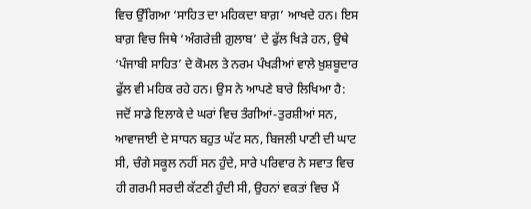ਵਿਚ ਉੱਗਿਆ ‘ਸਾਹਿਤ ਦਾ ਮਹਿਕਦਾ ਬਾਗ਼’ ਆਖਦੇ ਹਨ। ਇਸ ਬਾਗ਼ ਵਿਚ ਜਿਥੇ ‘ਅੰਗਰੇਜ਼ੀ ਗ਼ੁਲਾਬ’ ਦੇ ਫੁੱਲ ਖਿੜੇ ਹਨ, ਉਥੇ ‘ਪੰਜਾਬੀ ਸਾਹਿਤ’ ਦੇ ਕੋਮਲ ਤੇ ਨਰਮ ਪੰਖੜੀਆਂ ਵਾਲੇ ਖ਼ੁਸ਼ਬੂਦਾਰ ਫੁੱਲ ਵੀ ਮਹਿਕ ਰਹੇ ਹਨ। ਉਸ ਨੇ ਆਪਣੇ ਬਾਰੇ ਲਿਖਿਆ ਹੈ:
ਜਦੋਂ ਸਾਡੇ ਇਲਾਕੇ ਦੇ ਘਰਾਂ ਵਿਚ ਤੰਗੀਆਂ-ਤੁਰਸ਼ੀਆਂ ਸਨ, ਆਵਾਜਾਈ ਦੇ ਸਾਧਨ ਬਹੁਤ ਘੱਟ ਸਨ, ਬਿਜਲੀ ਪਾਣੀ ਦੀ ਘਾਟ ਸੀ, ਚੰਗੇ ਸਕੂਲ ਨਹੀਂ ਸਨ ਹੁੰਦੇ, ਸਾਰੇ ਪਰਿਵਾਰ ਨੇ ਸਵਾਤ ਵਿਚ ਹੀ ਗਰਮੀ ਸਰਦੀ ਕੱਟਣੀ ਹੁੰਦੀ ਸੀ, ਉਹਨਾਂ ਵਕਤਾਂ ਵਿਚ ਮੈਂ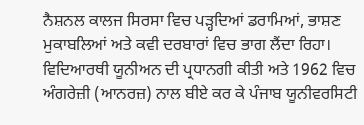ਨੈਸ਼ਨਲ ਕਾਲਜ ਸਿਰਸਾ ਵਿਚ ਪੜ੍ਹਦਿਆਂ ਡਰਾਮਿਆਂ, ਭਾਸ਼ਣ ਮੁਕਾਬਲਿਆਂ ਅਤੇ ਕਵੀ ਦਰਬਾਰਾਂ ਵਿਚ ਭਾਗ ਲੈਂਦਾ ਰਿਹਾ। ਵਿਦਿਆਰਥੀ ਯੂਨੀਅਨ ਦੀ ਪ੍ਰਧਾਨਗੀ ਕੀਤੀ ਅਤੇ 1962 ਵਿਚ ਅੰਗਰੇਜ਼ੀ (ਆਨਰਜ਼) ਨਾਲ ਬੀਏ ਕਰ ਕੇ ਪੰਜਾਬ ਯੂਨੀਵਰਸਿਟੀ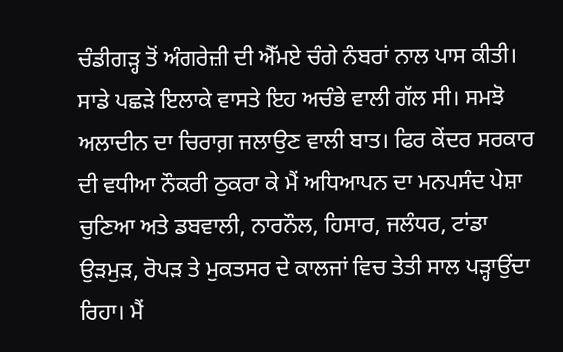ਚੰਡੀਗੜ੍ਹ ਤੋਂ ਅੰਗਰੇਜ਼ੀ ਦੀ ਐੱਮਏ ਚੰਗੇ ਨੰਬਰਾਂ ਨਾਲ ਪਾਸ ਕੀਤੀ। ਸਾਡੇ ਪਛੜੇ ਇਲਾਕੇ ਵਾਸਤੇ ਇਹ ਅਚੰਭੇ ਵਾਲੀ ਗੱਲ ਸੀ। ਸਮਝੋ ਅਲਾਦੀਨ ਦਾ ਚਿਰਾਗ਼ ਜਲਾਉਣ ਵਾਲੀ ਬਾਤ। ਫਿਰ ਕੇਂਦਰ ਸਰਕਾਰ ਦੀ ਵਧੀਆ ਨੌਕਰੀ ਠੁਕਰਾ ਕੇ ਮੈਂ ਅਧਿਆਪਨ ਦਾ ਮਨਪਸੰਦ ਪੇਸ਼ਾ ਚੁਣਿਆ ਅਤੇ ਡਬਵਾਲੀ, ਨਾਰਨੌਲ, ਹਿਸਾਰ, ਜਲੰਧਰ, ਟਾਂਡਾ ਉੜਮੁੜ, ਰੋਪੜ ਤੇ ਮੁਕਤਸਰ ਦੇ ਕਾਲਜਾਂ ਵਿਚ ਤੇਤੀ ਸਾਲ ਪੜ੍ਹਾਉਂਦਾ ਰਿਹਾ। ਮੈਂ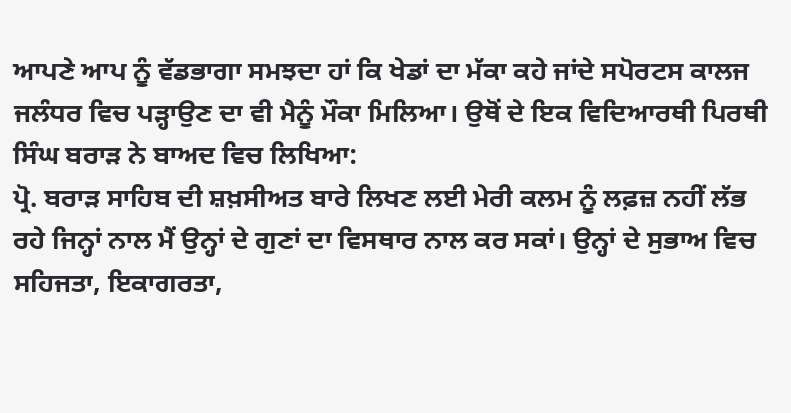ਆਪਣੇ ਆਪ ਨੂੰ ਵੱਡਭਾਗਾ ਸਮਝਦਾ ਹਾਂ ਕਿ ਖੇਡਾਂ ਦਾ ਮੱਕਾ ਕਹੇ ਜਾਂਦੇ ਸਪੋਰਟਸ ਕਾਲਜ ਜਲੰਧਰ ਵਿਚ ਪੜ੍ਹਾਉਣ ਦਾ ਵੀ ਮੈਨੂੰ ਮੌਕਾ ਮਿਲਿਆ। ਉਥੋਂ ਦੇ ਇਕ ਵਿਦਿਆਰਥੀ ਪਿਰਥੀ ਸਿੰਘ ਬਰਾੜ ਨੇ ਬਾਅਦ ਵਿਚ ਲਿਖਿਆ:
ਪ੍ਰੋ. ਬਰਾੜ ਸਾਹਿਬ ਦੀ ਸ਼ਖ਼ਸੀਅਤ ਬਾਰੇ ਲਿਖਣ ਲਈ ਮੇਰੀ ਕਲਮ ਨੂੰ ਲਫ਼ਜ਼ ਨਹੀਂ ਲੱਭ ਰਹੇ ਜਿਨ੍ਹਾਂ ਨਾਲ ਮੈਂ ਉਨ੍ਹਾਂ ਦੇ ਗੁਣਾਂ ਦਾ ਵਿਸਥਾਰ ਨਾਲ ਕਰ ਸਕਾਂ। ਉਨ੍ਹਾਂ ਦੇ ਸੁਭਾਅ ਵਿਚ ਸਹਿਜਤਾ, ਇਕਾਗਰਤਾ,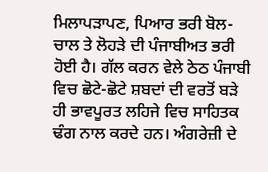ਮਿਲਾਪੜਾਪਣ, ਪਿਆਰ ਭਰੀ ਬੋਲ-ਚਾਲ ਤੇ ਲੋਹੜੇ ਦੀ ਪੰਜਾਬੀਅਤ ਭਰੀ ਹੋਈ ਹੈ। ਗੱਲ ਕਰਨ ਵੇਲੇ ਠੇਠ ਪੰਜਾਬੀ ਵਿਚ ਛੋਟੇ-ਛੋਟੇ ਸ਼ਬਦਾਂ ਦੀ ਵਰਤੋਂ ਬੜੇ ਹੀ ਭਾਵਪੂਰਤ ਲਹਿਜੇ ਵਿਚ ਸਾਹਿਤਕ ਢੰਗ ਨਾਲ ਕਰਦੇ ਹਨ। ਅੰਗਰੇਜ਼ੀ ਦੇ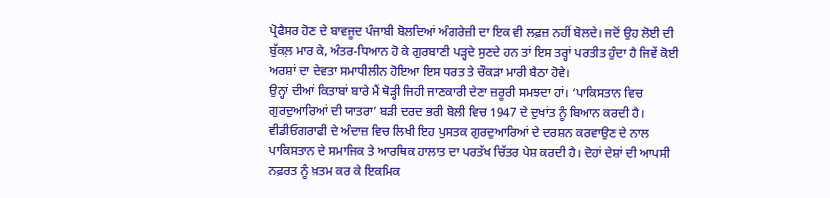ਪ੍ਰੋਫੈਸਰ ਹੋਣ ਦੇ ਬਾਵਜੂਦ ਪੰਜਾਬੀ ਬੋਲਦਿਆਂ ਅੰਗਰੇਜ਼ੀ ਦਾ ਇਕ ਵੀ ਲਫ਼ਜ਼ ਨਹੀਂ ਬੋਲਦੇ। ਜਦੋਂ ਉਹ ਲੋਈ ਦੀ ਬੁੱਕਲ਼ ਮਾਰ ਕੇ, ਅੰਤਰ-ਧਿਆਨ ਹੋ ਕੇ ਗੁਰਬਾਣੀ ਪੜ੍ਹਦੇ ਸੁਣਦੇ ਹਨ ਤਾਂ ਇਸ ਤਰ੍ਹਾਂ ਪਰਤੀਤ ਹੁੰਦਾ ਹੈ ਜਿਵੇਂ ਕੋਈ ਅਰਸ਼ਾਂ ਦਾ ਦੇਵਤਾ ਸਮਾਧੀਲੀਨ ਹੋਇਆ ਇਸ ਧਰਤ ਤੇ ਚੌਕੜਾ ਮਾਰੀ ਬੈਠਾ ਹੋਵੇ।
ਉਨ੍ਹਾਂ ਦੀਆਂ ਕਿਤਾਬਾਂ ਬਾਰੇ ਮੈਂ ਥੋੜ੍ਹੀ ਜਿਹੀ ਜਾਣਕਾਰੀ ਦੇਣਾ ਜ਼ਰੂਰੀ ਸਮਝਦਾ ਹਾਂ। ‘ਪਾਕਿਸਤਾਨ ਵਿਚ ਗੁਰਦੁਆਰਿਆਂ ਦੀ ਯਾਤਰਾ’ ਬੜੀ ਦਰਦ ਭਰੀ ਬੋਲੀ ਵਿਚ 1947 ਦੇ ਦੁਖਾਂਤ ਨੂੰ ਬਿਆਨ ਕਰਦੀ ਹੈ। ਵੀਡੀਓਗਰਾਫੀ ਦੇ ਅੰਦਾਜ਼ ਵਿਚ ਲਿਖੀ ਇਹ ਪੁਸਤਕ ਗੁਰਦੁਆਰਿਆਂ ਦੇ ਦਰਸ਼ਨ ਕਰਵਾਉਣ ਦੇ ਨਾਲ ਪਾਕਿਸਤਾਨ ਦੇ ਸਮਾਜਿਕ ਤੇ ਆਰਥਿਕ ਹਾਲਾਤ ਦਾ ਪਰਤੱਖ ਚਿੱਤਰ ਪੇਸ਼ ਕਰਦੀ ਹੈ। ਦੋਹਾਂ ਦੇਸ਼ਾਂ ਦੀ ਆਪਸੀ ਨਫ਼ਰਤ ਨੂੰ ਖ਼ਤਮ ਕਰ ਕੇ ਇਕਮਿਕ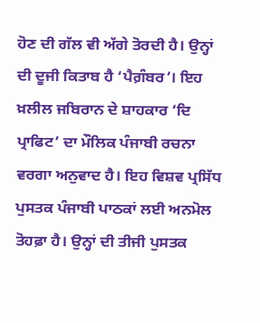ਹੋਣ ਦੀ ਗੱਲ ਵੀ ਅੱਗੇ ਤੋਰਦੀ ਹੈ। ਉਨ੍ਹਾਂ ਦੀ ਦੂਜੀ ਕਿਤਾਬ ਹੈ ‘ਪੈਗ਼ੰਬਰ’। ਇਹ ਖ਼ਲੀਲ ਜਬਿਰਾਨ ਦੇ ਸ਼ਾਹਕਾਰ ‘ਦਿ ਪ੍ਰਾਫਿਟ’ ਦਾ ਮੌਲਿਕ ਪੰਜਾਬੀ ਰਚਨਾ ਵਰਗਾ ਅਨੁਵਾਦ ਹੈ। ਇਹ ਵਿਸ਼ਵ ਪ੍ਰਸਿੱਧ ਪੁਸਤਕ ਪੰਜਾਬੀ ਪਾਠਕਾਂ ਲਈ ਅਨਮੋਲ ਤੋਹਫ਼ਾ ਹੈ। ਉਨ੍ਹਾਂ ਦੀ ਤੀਜੀ ਪੁਸਤਕ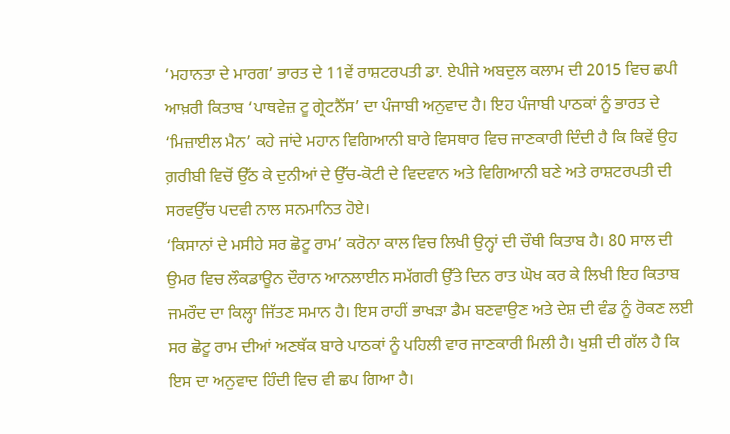‘ਮਹਾਨਤਾ ਦੇ ਮਾਰਗ’ ਭਾਰਤ ਦੇ 11ਵੇਂ ਰਾਸ਼ਟਰਪਤੀ ਡਾ. ਏਪੀਜੇ ਅਬਦੁਲ ਕਲਾਮ ਦੀ 2015 ਵਿਚ ਛਪੀ ਆਖ਼ਰੀ ਕਿਤਾਬ ‘ਪਾਥਵੇਜ਼ ਟੂ ਗ੍ਰੇਟਨੈੱਸ’ ਦਾ ਪੰਜਾਬੀ ਅਨੁਵਾਦ ਹੈ। ਇਹ ਪੰਜਾਬੀ ਪਾਠਕਾਂ ਨੂੰ ਭਾਰਤ ਦੇ ‘ਮਿਜ਼ਾਈਲ ਮੈਨ’ ਕਹੇ ਜਾਂਦੇ ਮਹਾਨ ਵਿਗਿਆਨੀ ਬਾਰੇ ਵਿਸਥਾਰ ਵਿਚ ਜਾਣਕਾਰੀ ਦਿੰਦੀ ਹੈ ਕਿ ਕਿਵੇਂ ਉਹ ਗ਼ਰੀਬੀ ਵਿਚੋਂ ਉੱਠ ਕੇ ਦੁਨੀਆਂ ਦੇ ਉੱਚ-ਕੋਟੀ ਦੇ ਵਿਦਵਾਨ ਅਤੇ ਵਿਗਿਆਨੀ ਬਣੇ ਅਤੇ ਰਾਸ਼ਟਰਪਤੀ ਦੀ ਸਰਵਉੱਚ ਪਦਵੀ ਨਾਲ ਸਨਮਾਨਿਤ ਹੋਏ।
‘ਕਿਸਾਨਾਂ ਦੇ ਮਸੀਹੇ ਸਰ ਛੋਟੂ ਰਾਮ’ ਕਰੋਨਾ ਕਾਲ ਵਿਚ ਲਿਖੀ ਉਨ੍ਹਾਂ ਦੀ ਚੌਥੀ ਕਿਤਾਬ ਹੈ। 80 ਸਾਲ ਦੀ ਉਮਰ ਵਿਚ ਲੌਕਡਾਊਨ ਦੌਰਾਨ ਆਨਲਾਈਨ ਸਮੱਗਰੀ ਉੱਤੇ ਦਿਨ ਰਾਤ ਘੋਖ ਕਰ ਕੇ ਲਿਖੀ ਇਹ ਕਿਤਾਬ ਜਮਰੌਦ ਦਾ ਕਿਲ੍ਹਾ ਜਿੱਤਣ ਸਮਾਨ ਹੈ। ਇਸ ਰਾਹੀਂ ਭਾਖੜਾ ਡੈਮ ਬਣਵਾਉਣ ਅਤੇ ਦੇਸ਼ ਦੀ ਵੰਡ ਨੂੰ ਰੋਕਣ ਲਈ ਸਰ ਛੋਟੂ ਰਾਮ ਦੀਆਂ ਅਣਥੱਕ ਬਾਰੇ ਪਾਠਕਾਂ ਨੂੰ ਪਹਿਲੀ ਵਾਰ ਜਾਣਕਾਰੀ ਮਿਲੀ ਹੈ। ਖੁਸ਼ੀ ਦੀ ਗੱਲ ਹੈ ਕਿ ਇਸ ਦਾ ਅਨੁਵਾਦ ਹਿੰਦੀ ਵਿਚ ਵੀ ਛਪ ਗਿਆ ਹੈ।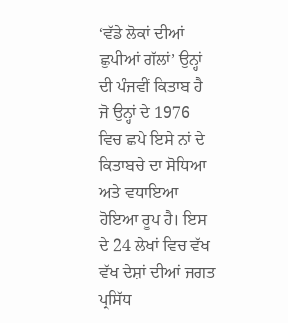‘ਵੱਡੇ ਲੋਕਾਂ ਦੀਆਂ ਛੁਪੀਆਂ ਗੱਲਾਂ’ ਉਨ੍ਹਾਂ ਦੀ ਪੰਜਵੀਂ ਕਿਤਾਬ ਹੈ ਜੋ ਉਨ੍ਹਾਂ ਦੇ 1976 ਵਿਚ ਛਪੇ ਇਸੇ ਨਾਂ ਦੇ ਕਿਤਾਬਚੇ ਦਾ ਸੋਧਿਆ ਅਤੇ ਵਧਾਇਆ ਹੋਇਆ ਰੂਪ ਹੈ। ਇਸ ਦੇ 24 ਲੇਖਾਂ ਵਿਚ ਵੱਖ ਵੱਖ ਦੇਸ਼ਾਂ ਦੀਆਂ ਜਗਤ ਪ੍ਰਸਿੱਧ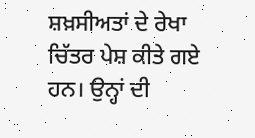ਸ਼ਖ਼ਸੀਅਤਾਂ ਦੇ ਰੇਖਾ ਚਿੱਤਰ ਪੇਸ਼ ਕੀਤੇ ਗਏ ਹਨ। ਉਨ੍ਹਾਂ ਦੀ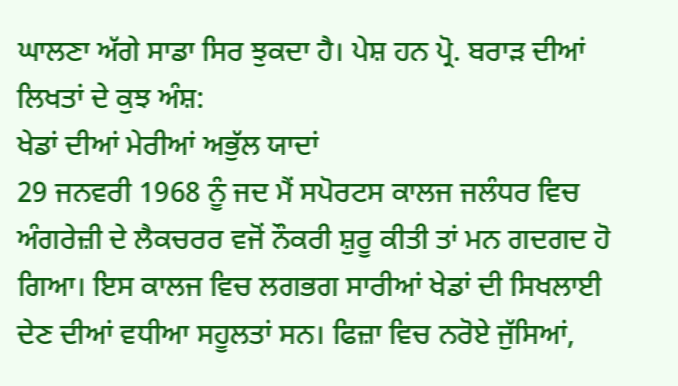ਘਾਲਣਾ ਅੱਗੇ ਸਾਡਾ ਸਿਰ ਝੁਕਦਾ ਹੈ। ਪੇਸ਼ ਹਨ ਪ੍ਰੋ. ਬਰਾੜ ਦੀਆਂ ਲਿਖਤਾਂ ਦੇ ਕੁਝ ਅੰਸ਼:
ਖੇਡਾਂ ਦੀਆਂ ਮੇਰੀਆਂ ਅਭੁੱਲ ਯਾਦਾਂ
29 ਜਨਵਰੀ 1968 ਨੂੰ ਜਦ ਮੈਂ ਸਪੋਰਟਸ ਕਾਲਜ ਜਲੰਧਰ ਵਿਚ ਅੰਗਰੇਜ਼ੀ ਦੇ ਲੈਕਚਰਰ ਵਜੋਂ ਨੌਕਰੀ ਸ਼ੁਰੂ ਕੀਤੀ ਤਾਂ ਮਨ ਗਦਗਦ ਹੋ ਗਿਆ। ਇਸ ਕਾਲਜ ਵਿਚ ਲਗਭਗ ਸਾਰੀਆਂ ਖੇਡਾਂ ਦੀ ਸਿਖਲਾਈ ਦੇਣ ਦੀਆਂ ਵਧੀਆ ਸਹੂਲਤਾਂ ਸਨ। ਫਿਜ਼ਾ ਵਿਚ ਨਰੋਏ ਜੁੱਸਿਆਂ,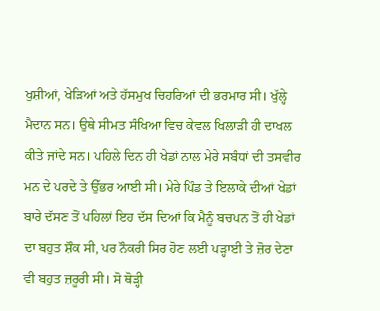ਖੁਸ਼ੀਆਂ, ਖੇੜਿਆਂ ਅਤੇ ਹੱਸਮੁਖ ਚਿਹਰਿਆਂ ਦੀ ਭਰਮਾਰ ਸੀ। ਖੁੱਲ੍ਹੇ ਮੈਦਾਨ ਸਨ। ਉਥੇ ਸੀਮਤ ਸੰਖਿਆ ਵਿਚ ਕੇਵਲ ਖਿਲਾੜੀ ਹੀ ਦਾਖਲ ਕੀਤੇ ਜਾਂਦੇ ਸਨ। ਪਹਿਲੇ ਦਿਨ ਹੀ ਖੇਡਾਂ ਨਾਲ ਮੇਰੇ ਸਬੰਧਾਂ ਦੀ ਤਸਵੀਰ ਮਨ ਦੇ ਪਰਦੇ ਤੇ ਉੱਭਰ ਆਈ ਸੀ। ਮੇਰੇ ਪਿੰਡ ਤੇ ਇਲਾਕੇ ਦੀਆਂ ਖੇਡਾਂ ਬਾਰੇ ਦੱਸਣ ਤੋਂ ਪਹਿਲਾਂ ਇਹ ਦੱਸ ਦਿਆਂ ਕਿ ਮੈਨੂੰ ਬਚਪਨ ਤੋਂ ਹੀ ਖੇਡਾਂ ਦਾ ਬਹੁਤ ਸ਼ੌਕ ਸੀ, ਪਰ ਨੌਕਰੀ ਸਿਰ ਹੋਣ ਲਈ ਪੜ੍ਹਾਈ ਤੇ ਜ਼ੋਰ ਦੇਣਾ ਵੀ ਬਹੁਤ ਜ਼ਰੂਰੀ ਸੀ। ਸੋ ਥੋੜ੍ਹੀ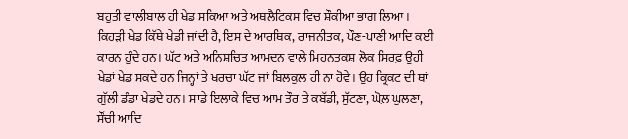ਬਹੁਤੀ ਵਾਲੀਬਾਲ ਹੀ ਖੇਡ ਸਕਿਆ ਅਤੇ ਅਥਲੈਟਿਕਸ ਵਿਚ ਸ਼ੌਕੀਆ ਭਾਗ ਲਿਆ।
ਕਿਹੜੀ ਖੇਡ ਕਿੱਥੇ ਖੇਡੀ ਜਾਂਦੀ ਹੈ, ਇਸ ਦੇ ਆਰਥਿਕ, ਰਾਜਨੀਤਕ, ਪੌਣ-ਪਾਣੀ ਆਦਿ ਕਈ ਕਾਰਨ ਹੁੰਦੇ ਹਨ। ਘੱਟ ਅਤੇ ਅਨਿਸ਼ਚਿਤ ਆਮਦਨ ਵਾਲੇ ਮਿਹਨਤਕਸ਼ ਲੋਕ ਸਿਰਫ਼ ਉਹੀ ਖੇਡਾਂ ਖੇਡ ਸਕਦੇ ਹਨ ਜਿਨ੍ਹਾਂ ਤੇ ਖਰਚਾ ਘੱਟ ਜਾਂ ਬਿਲਕੁਲ ਹੀ ਨਾ ਹੋਵੇ। ਉਹ ਕ੍ਰਿਕਟ ਦੀ ਥਾਂ ਗੁੱਲੀ ਡੰਡਾ ਖੇਡਦੇ ਹਨ। ਸਾਡੇ ਇਲਾਕੇ ਵਿਚ ਆਮ ਤੌਰ ਤੇ ਕਬੱਡੀ, ਸੁੱਟਣਾ, ਘੋਲ਼ ਘੁਲਣਾ, ਸੌਂਚੀ ਆਦਿ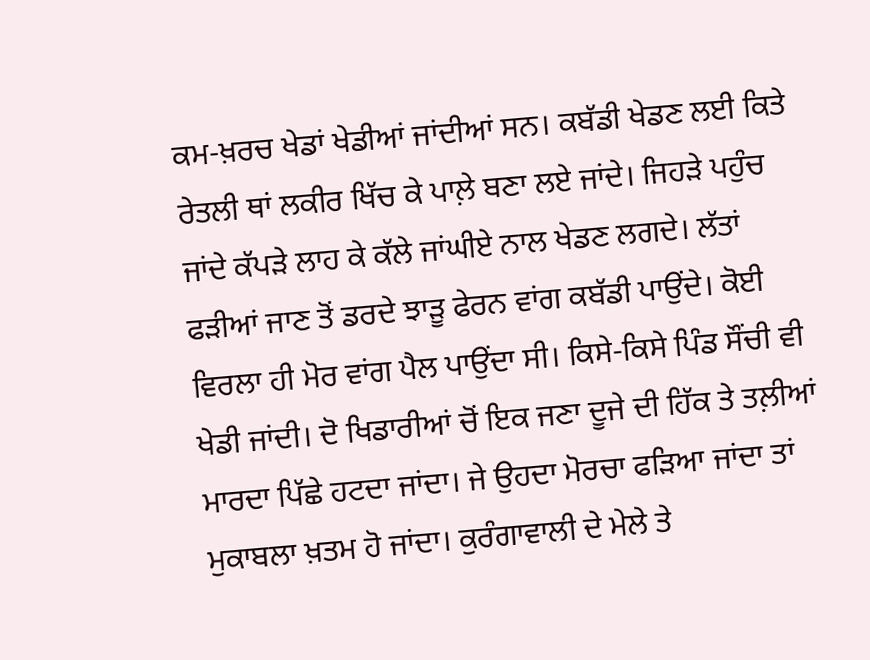ਕਮ-ਖ਼ਰਚ ਖੇਡਾਂ ਖੇਡੀਆਂ ਜਾਂਦੀਆਂ ਸਨ। ਕਬੱਡੀ ਖੇਡਣ ਲਈ ਕਿਤੇ ਰੇਤਲੀ ਥਾਂ ਲਕੀਰ ਖਿੱਚ ਕੇ ਪਾਲ਼ੇ ਬਣਾ ਲਏ ਜਾਂਦੇ। ਜਿਹੜੇ ਪਹੁੰਚ ਜਾਂਦੇ ਕੱਪੜੇ ਲਾਹ ਕੇ ਕੱਲੇ ਜਾਂਘੀਏ ਨਾਲ ਖੇਡਣ ਲਗਦੇ। ਲੱਤਾਂ ਫੜੀਆਂ ਜਾਣ ਤੋਂ ਡਰਦੇ ਝਾੜੂ ਫੇਰਨ ਵਾਂਗ ਕਬੱਡੀ ਪਾਉਂਦੇ। ਕੋਈ ਵਿਰਲਾ ਹੀ ਮੋਰ ਵਾਂਗ ਪੈਲ ਪਾਉਂਦਾ ਸੀ। ਕਿਸੇ-ਕਿਸੇ ਪਿੰਡ ਸੌਂਚੀ ਵੀ ਖੇਡੀ ਜਾਂਦੀ। ਦੋ ਖਿਡਾਰੀਆਂ ਚੋਂ ਇਕ ਜਣਾ ਦੂਜੇ ਦੀ ਹਿੱਕ ਤੇ ਤਲ਼ੀਆਂ ਮਾਰਦਾ ਪਿੱਛੇ ਹਟਦਾ ਜਾਂਦਾ। ਜੇ ਉਹਦਾ ਮੋਰਚਾ ਫੜਿਆ ਜਾਂਦਾ ਤਾਂ ਮੁਕਾਬਲਾ ਖ਼ਤਮ ਹੋ ਜਾਂਦਾ। ਕੁਰੰਗਾਵਾਲੀ ਦੇ ਮੇਲੇ ਤੇ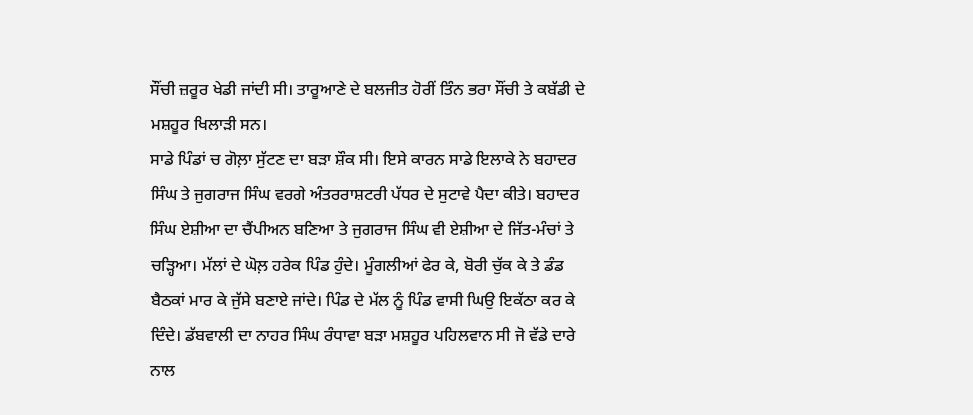ਸੌਂਚੀ ਜ਼ਰੂਰ ਖੇਡੀ ਜਾਂਦੀ ਸੀ। ਤਾਰੂਆਣੇ ਦੇ ਬਲਜੀਤ ਹੋਰੀਂ ਤਿੰਨ ਭਰਾ ਸੌਂਚੀ ਤੇ ਕਬੱਡੀ ਦੇ ਮਸ਼ਹੂਰ ਖਿਲਾੜੀ ਸਨ।
ਸਾਡੇ ਪਿੰਡਾਂ ਚ ਗੋਲ਼ਾ ਸੁੱਟਣ ਦਾ ਬੜਾ ਸ਼ੌਕ ਸੀ। ਇਸੇ ਕਾਰਨ ਸਾਡੇ ਇਲਾਕੇ ਨੇ ਬਹਾਦਰ ਸਿੰਘ ਤੇ ਜੁਗਰਾਜ ਸਿੰਘ ਵਰਗੇ ਅੰਤਰਰਾਸ਼ਟਰੀ ਪੱਧਰ ਦੇ ਸੁਟਾਵੇ ਪੈਦਾ ਕੀਤੇ। ਬਹਾਦਰ ਸਿੰਘ ਏਸ਼ੀਆ ਦਾ ਚੈਂਪੀਅਨ ਬਣਿਆ ਤੇ ਜੁਗਰਾਜ ਸਿੰਘ ਵੀ ਏਸ਼ੀਆ ਦੇ ਜਿੱਤ-ਮੰਚਾਂ ਤੇ ਚੜ੍ਹਿਆ। ਮੱਲਾਂ ਦੇ ਘੋਲ਼ ਹਰੇਕ ਪਿੰਡ ਹੁੰਦੇ। ਮੂੰਗਲੀਆਂ ਫੇਰ ਕੇ, ਬੋਰੀ ਚੁੱਕ ਕੇ ਤੇ ਡੰਡ ਬੈਠਕਾਂ ਮਾਰ ਕੇ ਜੁੱਸੇ ਬਣਾਏ ਜਾਂਦੇ। ਪਿੰਡ ਦੇ ਮੱਲ ਨੂੰ ਪਿੰਡ ਵਾਸੀ ਘਿਉ ਇਕੱਠਾ ਕਰ ਕੇ ਦਿੰਦੇ। ਡੱਬਵਾਲੀ ਦਾ ਨਾਹਰ ਸਿੰਘ ਰੰਧਾਵਾ ਬੜਾ ਮਸ਼ਹੂਰ ਪਹਿਲਵਾਨ ਸੀ ਜੋ ਵੱਡੇ ਦਾਰੇ ਨਾਲ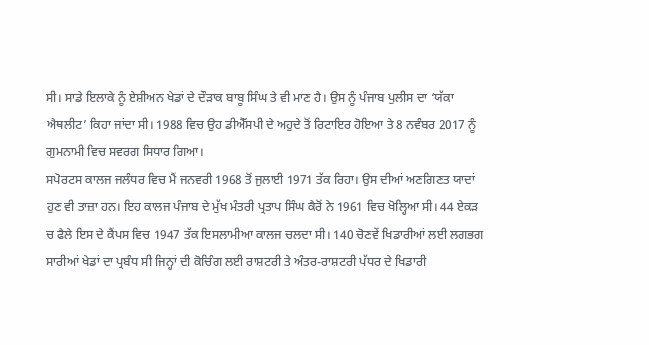ਸੀ। ਸਾਡੇ ਇਲਾਕੇ ਨੂੰ ਏਸ਼ੀਅਨ ਖੇਡਾਂ ਦੇ ਦੌੜਾਕ ਬਾਬੂ ਸਿੰਘ ਤੇ ਵੀ ਮਾਣ ਹੈ। ਉਸ ਨੂੰ ਪੰਜਾਬ ਪੁਲੀਸ ਦਾ ‘ਯੱਕਾ ਐਥਲੀਟ’ ਕਿਹਾ ਜਾਂਦਾ ਸੀ। 1988 ਵਿਚ ਉਹ ਡੀਐੱਸਪੀ ਦੇ ਅਹੁਦੇ ਤੋਂ ਰਿਟਾਇਰ ਹੋਇਆ ਤੇ 8 ਨਵੰਬਰ 2017 ਨੂੰ ਗੁਮਨਾਮੀ ਵਿਚ ਸਵਰਗ ਸਿਧਾਰ ਗਿਆ।
ਸਪੋਰਟਸ ਕਾਲਜ ਜਲੰਧਰ ਵਿਚ ਮੈਂ ਜਨਵਰੀ 1968 ਤੋਂ ਜੁਲਾਈ 1971 ਤੱਕ ਰਿਹਾ। ਉਸ ਦੀਆਂ ਅਣਗਿਣਤ ਯਾਦਾਂ ਹੁਣ ਵੀ ਤਾਜ਼ਾ ਹਨ। ਇਹ ਕਾਲਜ ਪੰਜਾਬ ਦੇ ਮੁੱਖ ਮੰਤਰੀ ਪ੍ਰਤਾਪ ਸਿੰਘ ਕੈਰੋਂ ਨੇ 1961 ਵਿਚ ਖੋਲ੍ਹਿਆ ਸੀ। 44 ਏਕੜ ਚ ਫੈਲੇ ਇਸ ਦੇ ਕੈਂਪਸ ਵਿਚ 1947 ਤੱਕ ਇਸਲਾਮੀਆ ਕਾਲਜ ਚਲਦਾ ਸੀ। 140 ਚੋਣਵੇਂ ਖਿਡਾਰੀਆਂ ਲਈ ਲਗਭਗ ਸਾਰੀਆਂ ਖੇਡਾਂ ਦਾ ਪ੍ਰਬੰਧ ਸੀ ਜਿਨ੍ਹਾਂ ਦੀ ਕੋਚਿੰਗ ਲਈ ਰਾਸ਼ਟਰੀ ਤੇ ਅੰਤਰ-ਰਾਸ਼ਟਰੀ ਪੱਧਰ ਦੇ ਖਿਡਾਰੀ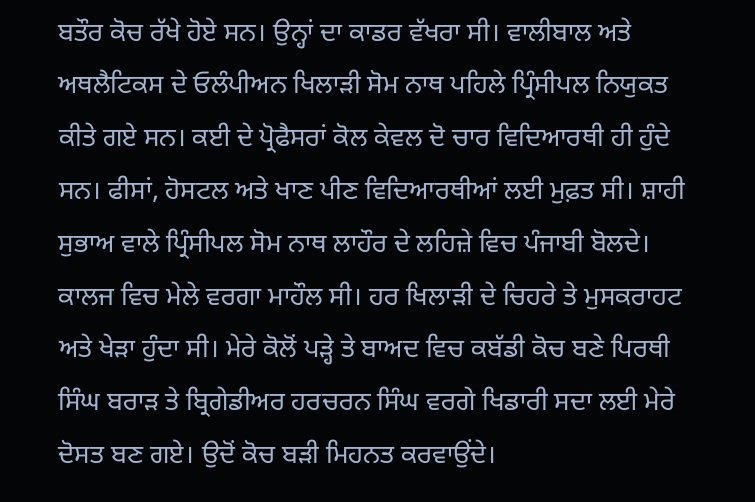ਬਤੌਰ ਕੋਚ ਰੱਖੇ ਹੋਏ ਸਨ। ਉਨ੍ਹਾਂ ਦਾ ਕਾਡਰ ਵੱਖਰਾ ਸੀ। ਵਾਲੀਬਾਲ ਅਤੇ ਅਥਲੈਟਿਕਸ ਦੇ ਓਲੰਪੀਅਨ ਖਿਲਾੜੀ ਸੋਮ ਨਾਥ ਪਹਿਲੇ ਪ੍ਰਿੰਸੀਪਲ ਨਿਯੁਕਤ ਕੀਤੇ ਗਏ ਸਨ। ਕਈ ਦੇ ਪ੍ਰੋਫੈਸਰਾਂ ਕੋਲ ਕੇਵਲ ਦੋ ਚਾਰ ਵਿਦਿਆਰਥੀ ਹੀ ਹੁੰਦੇ ਸਨ। ਫੀਸਾਂ, ਹੋਸਟਲ ਅਤੇ ਖਾਣ ਪੀਣ ਵਿਦਿਆਰਥੀਆਂ ਲਈ ਮੁਫ਼ਤ ਸੀ। ਸ਼ਾਹੀ ਸੁਭਾਅ ਵਾਲੇ ਪ੍ਰਿੰਸੀਪਲ ਸੋਮ ਨਾਥ ਲਾਹੌਰ ਦੇ ਲਹਿਜ਼ੇ ਵਿਚ ਪੰਜਾਬੀ ਬੋਲਦੇ। ਕਾਲਜ ਵਿਚ ਮੇਲੇ ਵਰਗਾ ਮਾਹੌਲ ਸੀ। ਹਰ ਖਿਲਾੜੀ ਦੇ ਚਿਹਰੇ ਤੇ ਮੁਸਕਰਾਹਟ ਅਤੇ ਖੇੜਾ ਹੁੰਦਾ ਸੀ। ਮੇਰੇ ਕੋਲੋਂ ਪੜ੍ਹੇ ਤੇ ਬਾਅਦ ਵਿਚ ਕਬੱਡੀ ਕੋਚ ਬਣੇ ਪਿਰਥੀ ਸਿੰਘ ਬਰਾੜ ਤੇ ਬ੍ਰਿਗੇਡੀਅਰ ਹਰਚਰਨ ਸਿੰਘ ਵਰਗੇ ਖਿਡਾਰੀ ਸਦਾ ਲਈ ਮੇਰੇ ਦੋਸਤ ਬਣ ਗਏ। ਉਦੋਂ ਕੋਚ ਬੜੀ ਮਿਹਨਤ ਕਰਵਾਉਂਦੇ।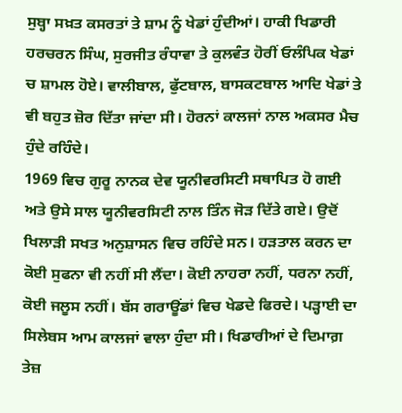ਸੁਬ੍ਹਾ ਸਖ਼ਤ ਕਸਰਤਾਂ ਤੇ ਸ਼ਾਮ ਨੂੰ ਖੇਡਾਂ ਹੁੰਦੀਆਂ। ਹਾਕੀ ਖਿਡਾਰੀ ਹਰਚਰਨ ਸਿੰਘ, ਸੁਰਜੀਤ ਰੰਧਾਵਾ ਤੇ ਕੁਲਵੰਤ ਹੋਰੀਂ ਓਲੰਪਿਕ ਖੇਡਾਂ ਚ ਸ਼ਾਮਲ ਹੋਏ। ਵਾਲੀਬਾਲ, ਫੁੱਟਬਾਲ, ਬਾਸਕਟਬਾਲ ਆਦਿ ਖੇਡਾਂ ਤੇ ਵੀ ਬਹੁਤ ਜ਼ੋਰ ਦਿੱਤਾ ਜਾਂਦਾ ਸੀ। ਹੋਰਨਾਂ ਕਾਲਜਾਂ ਨਾਲ ਅਕਸਰ ਮੈਚ ਹੁੰਦੇ ਰਹਿੰਦੇ।
1969 ਵਿਚ ਗੁਰੂ ਨਾਨਕ ਦੇਵ ਯੂਨੀਵਰਸਿਟੀ ਸਥਾਪਿਤ ਹੋ ਗਈ ਅਤੇ ਉਸੇ ਸਾਲ ਯੂਨੀਵਰਸਿਟੀ ਨਾਲ ਤਿੰਨ ਜੋੜ ਦਿੱਤੇ ਗਏ। ਉਦੋਂ ਖਿਲਾੜੀ ਸਖਤ ਅਨੁਸ਼ਾਸਨ ਵਿਚ ਰਹਿੰਦੇ ਸਨ। ਹੜਤਾਲ ਕਰਨ ਦਾ ਕੋਈ ਸੁਫਨਾ ਵੀ ਨਹੀਂ ਸੀ ਲੈਂਦਾ। ਕੋਈ ਨਾਹਰਾ ਨਹੀਂ, ਧਰਨਾ ਨਹੀਂ, ਕੋਈ ਜਲੂਸ ਨਹੀਂ। ਬੱਸ ਗਰਾਊਂਡਾਂ ਵਿਚ ਖੇਡਦੇ ਫਿਰਦੇ। ਪੜ੍ਹਾਈ ਦਾ ਸਿਲੇਬਸ ਆਮ ਕਾਲਜਾਂ ਵਾਲਾ ਹੁੰਦਾ ਸੀ। ਖਿਡਾਰੀਆਂ ਦੇ ਦਿਮਾਗ਼ ਤੇਜ਼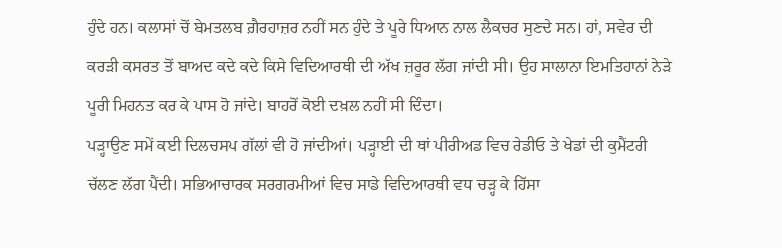ਹੁੰਦੇ ਹਨ। ਕਲਾਸਾਂ ਚੋਂ ਬੇਮਤਲਬ ਗ਼ੈਰਹਾਜ਼ਰ ਨਹੀਂ ਸਨ ਹੁੰਦੇ ਤੇ ਪੂਰੇ ਧਿਆਨ ਨਾਲ ਲੈਕਚਰ ਸੁਣਦੇ ਸਨ। ਹਾਂ, ਸਵੇਰ ਦੀ ਕਰੜੀ ਕਸਰਤ ਤੋਂ ਬਾਅਦ ਕਦੇ ਕਦੇ ਕਿਸੇ ਵਿਦਿਆਰਥੀ ਦੀ ਅੱਖ ਜ਼ਰੂਰ ਲੱਗ ਜਾਂਦੀ ਸੀ। ਉਹ ਸਾਲਾਨਾ ਇਮਤਿਹਾਨਾਂ ਨੇੜੇ ਪੂਰੀ ਮਿਹਨਤ ਕਰ ਕੇ ਪਾਸ ਹੋ ਜਾਂਦੇ। ਬਾਹਰੋਂ ਕੋਈ ਦਖ਼ਲ ਨਹੀਂ ਸੀ ਦਿੰਦਾ।
ਪੜ੍ਹਾਉਣ ਸਮੇਂ ਕਈ ਦਿਲਚਸਪ ਗੱਲਾਂ ਵੀ ਹੋ ਜਾਂਦੀਆਂ। ਪੜ੍ਹਾਈ ਦੀ ਥਾਂ ਪੀਰੀਅਡ ਵਿਚ ਰੇਡੀਓ ਤੇ ਖੇਡਾਂ ਦੀ ਕੁਮੈਂਟਰੀ ਚੱਲਣ ਲੱਗ ਪੈਂਦੀ। ਸਭਿਆਚਾਰਕ ਸਰਗਰਮੀਆਂ ਵਿਚ ਸਾਡੇ ਵਿਦਿਆਰਥੀ ਵਧ ਚੜ੍ਹ ਕੇ ਹਿੱਸਾ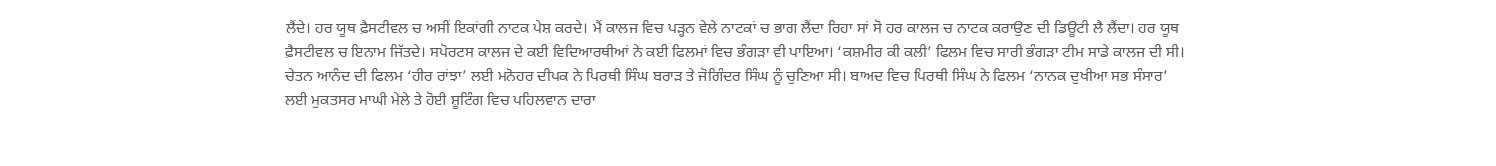ਲੈਂਦੇ। ਹਰ ਯੂਥ ਫ਼ੈਸਟੀਵਲ ਚ ਅਸੀਂ ਇਕਾਂਗੀ ਨਾਟਕ ਪੇਸ਼ ਕਰਦੇ। ਮੈਂ ਕਾਲਜ ਵਿਚ ਪੜ੍ਹਨ ਵੇਲੇ ਨਾਟਕਾਂ ਚ ਭਾਗ ਲੈਂਦਾ ਰਿਹਾ ਸਾਂ ਸੋ ਹਰ ਕਾਲਜ ਚ ਨਾਟਕ ਕਰਾਉਣ ਦੀ ਡਿਊਟੀ ਲੈ ਲੈਂਦਾ। ਹਰ ਯੂਥ ਫ਼ੈਸਟੀਵਲ ਚ ਇਨਾਮ ਜਿੱਤਦੇ। ਸਪੋਰਟਸ ਕਾਲਜ ਦੇ ਕਈ ਵਿਦਿਆਰਥੀਆਂ ਨੇ ਕਈ ਫਿਲਮਾਂ ਵਿਚ ਭੰਗੜਾ ਵੀ ਪਾਇਆ। ‘ਕਸ਼ਮੀਰ ਕੀ ਕਲੀ’ ਫਿਲਮ ਵਿਚ ਸਾਰੀ ਭੰਗੜਾ ਟੀਮ ਸਾਡੇ ਕਾਲਜ ਦੀ ਸੀ। ਚੇਤਨ ਆਨੰਦ ਦੀ ਫਿਲਮ ‘ਹੀਰ ਰਾਂਝਾ’ ਲਈ ਮਨੋਹਰ ਦੀਪਕ ਨੇ ਪਿਰਥੀ ਸਿੰਘ ਬਰਾੜ ਤੇ ਜੋਗਿੰਦਰ ਸਿੰਘ ਨੂੰ ਚੁਣਿਆ ਸੀ। ਬਾਅਦ ਵਿਚ ਪਿਰਥੀ ਸਿੰਘ ਨੇ ਫਿਲਮ ‘ਨਾਨਕ ਦੁਖੀਆ ਸਭ ਸੰਸਾਰ’ ਲਈ ਮੁਕਤਸਰ ਮਾਘੀ ਮੇਲੇ ਤੇ ਹੋਈ ਸ਼ੂਟਿੰਗ ਵਿਚ ਪਹਿਲਵਾਨ ਦਾਰਾ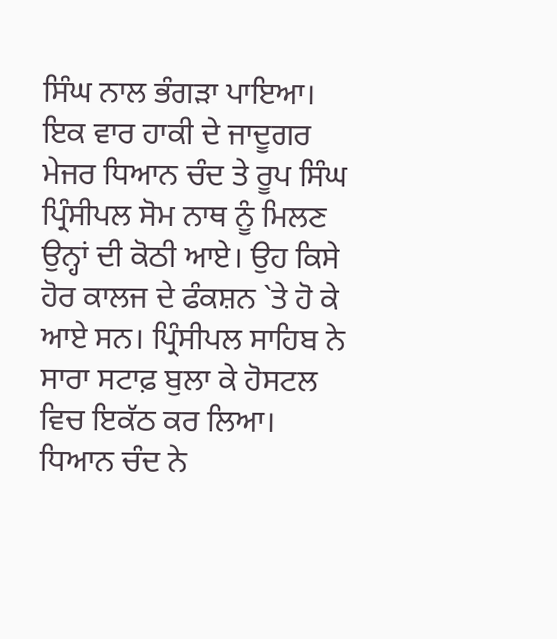ਸਿੰਘ ਨਾਲ ਭੰਗੜਾ ਪਾਇਆ।
ਇਕ ਵਾਰ ਹਾਕੀ ਦੇ ਜਾਦੂਗਰ ਮੇਜਰ ਧਿਆਨ ਚੰਦ ਤੇ ਰੂਪ ਸਿੰਘ ਪ੍ਰਿੰਸੀਪਲ ਸੋਮ ਨਾਥ ਨੂੰ ਮਿਲਣ ਉਨ੍ਹਾਂ ਦੀ ਕੋਠੀ ਆਏ। ਉਹ ਕਿਸੇ ਹੋਰ ਕਾਲਜ ਦੇ ਫੰਕਸ਼ਨ `ਤੇ ਹੋ ਕੇ ਆਏ ਸਨ। ਪ੍ਰਿੰਸੀਪਲ ਸਾਹਿਬ ਨੇ ਸਾਰਾ ਸਟਾਫ਼ ਬੁਲਾ ਕੇ ਹੋਸਟਲ ਵਿਚ ਇਕੱਠ ਕਰ ਲਿਆ। ਧਿਆਨ ਚੰਦ ਨੇ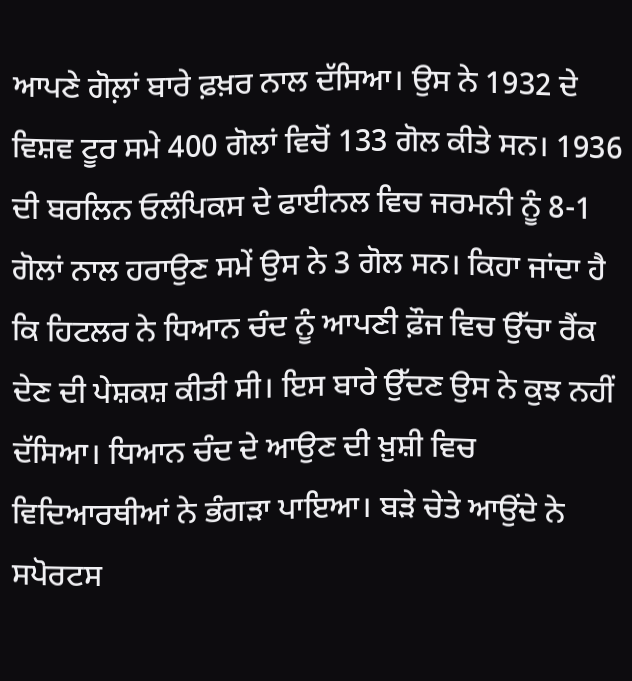ਆਪਣੇ ਗੋਲ਼ਾਂ ਬਾਰੇ ਫ਼ਖ਼ਰ ਨਾਲ ਦੱਸਿਆ। ਉਸ ਨੇ 1932 ਦੇ ਵਿਸ਼ਵ ਟੂਰ ਸਮੇ 400 ਗੋਲਾਂ ਵਿਚੋਂ 133 ਗੋਲ ਕੀਤੇ ਸਨ। 1936 ਦੀ ਬਰਲਿਨ ਓਲੰਪਿਕਸ ਦੇ ਫਾਈਨਲ ਵਿਚ ਜਰਮਨੀ ਨੂੰ 8-1 ਗੋਲਾਂ ਨਾਲ ਹਰਾਉਣ ਸਮੇਂ ਉਸ ਨੇ 3 ਗੋਲ ਸਨ। ਕਿਹਾ ਜਾਂਦਾ ਹੈ ਕਿ ਹਿਟਲਰ ਨੇ ਧਿਆਨ ਚੰਦ ਨੂੰ ਆਪਣੀ ਫ਼ੌਜ ਵਿਚ ਉੱਚਾ ਰੈਂਕ ਦੇਣ ਦੀ ਪੇਸ਼ਕਸ਼ ਕੀਤੀ ਸੀ। ਇਸ ਬਾਰੇ ਉੱਦਣ ਉਸ ਨੇ ਕੁਝ ਨਹੀਂ ਦੱਸਿਆ। ਧਿਆਨ ਚੰਦ ਦੇ ਆਉਣ ਦੀ ਖ਼ੁਸ਼ੀ ਵਿਚ ਵਿਦਿਆਰਥੀਆਂ ਨੇ ਭੰਗੜਾ ਪਾਇਆ। ਬੜੇ ਚੇਤੇ ਆਉਂਦੇ ਨੇ ਸਪੋਰਟਸ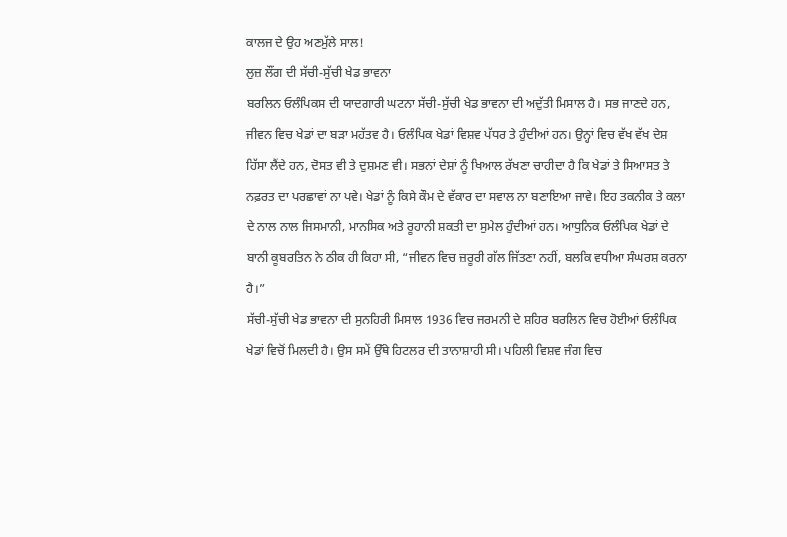ਕਾਲਜ ਦੇ ਉਹ ਅਣਮੁੱਲੇ ਸਾਲ!
ਲੁਜ਼ ਲੌਂਗ ਦੀ ਸੱਚੀ-ਸੁੱਚੀ ਖੇਡ ਭਾਵਨਾ
ਬਰਲਿਨ ਓਲੰਪਿਕਸ ਦੀ ਯਾਦਗਾਰੀ ਘਟਨਾ ਸੱਚੀ-ਸੁੱਚੀ ਖੇਡ ਭਾਵਨਾ ਦੀ ਅਦੁੱਤੀ ਮਿਸਾਲ ਹੈ। ਸਭ ਜਾਣਦੇ ਹਨ, ਜੀਵਨ ਵਿਚ ਖੇਡਾਂ ਦਾ ਬੜਾ ਮਹੱਤਵ ਹੈ। ਓਲੰਪਿਕ ਖੇਡਾਂ ਵਿਸ਼ਵ ਪੱਧਰ ਤੇ ਹੁੰਦੀਆਂ ਹਨ। ਉਨ੍ਹਾਂ ਵਿਚ ਵੱਖ ਵੱਖ ਦੇਸ਼ ਹਿੱਸਾ ਲੈਂਦੇ ਹਨ, ਦੋਸਤ ਵੀ ਤੇ ਦੁਸ਼ਮਣ ਵੀ। ਸਭਨਾਂ ਦੇਸ਼ਾਂ ਨੂੰ ਖਿਆਲ ਰੱਖਣਾ ਚਾਹੀਦਾ ਹੈ ਕਿ ਖੇਡਾਂ ਤੇ ਸਿਆਸਤ ਤੇ ਨਫ਼ਰਤ ਦਾ ਪਰਛਾਵਾਂ ਨਾ ਪਵੇ। ਖੇਡਾਂ ਨੂੰ ਕਿਸੇ ਕੌਮ ਦੇ ਵੱਕਾਰ ਦਾ ਸਵਾਲ ਨਾ ਬਣਾਇਆ ਜਾਵੇ। ਇਹ ਤਕਨੀਕ ਤੇ ਕਲਾ ਦੇ ਨਾਲ ਨਾਲ ਜਿਸਮਾਨੀ, ਮਾਨਸਿਕ ਅਤੇ ਰੂਹਾਨੀ ਸ਼ਕਤੀ ਦਾ ਸੁਮੇਲ ਹੁੰਦੀਆਂ ਹਨ। ਆਧੁਨਿਕ ਓਲੰਪਿਕ ਖੇਡਾਂ ਦੇ ਬਾਨੀ ਕੂਬਰਤਿਨ ਨੇ ਠੀਕ ਹੀ ਕਿਹਾ ਸੀ, “ਜੀਵਨ ਵਿਚ ਜ਼ਰੂਰੀ ਗੱਲ ਜਿੱਤਣਾ ਨਹੀਂ, ਬਲਕਿ ਵਧੀਆ ਸੰਘਰਸ਼ ਕਰਨਾ ਹੈ।”
ਸੱਚੀ-ਸੁੱਚੀ ਖੇਡ ਭਾਵਨਾ ਦੀ ਸੁਨਹਿਰੀ ਮਿਸਾਲ 1936 ਵਿਚ ਜਰਮਨੀ ਦੇ ਸ਼ਹਿਰ ਬਰਲਿਨ ਵਿਚ ਹੋਈਆਂ ਓਲੰਪਿਕ ਖੇਡਾਂ ਵਿਚੋਂ ਮਿਲਦੀ ਹੈ। ਉਸ ਸਮੇਂ ਉੱਥੇ ਹਿਟਲਰ ਦੀ ਤਾਨਾਸ਼ਾਹੀ ਸੀ। ਪਹਿਲੀ ਵਿਸ਼ਵ ਜੰਗ ਵਿਚ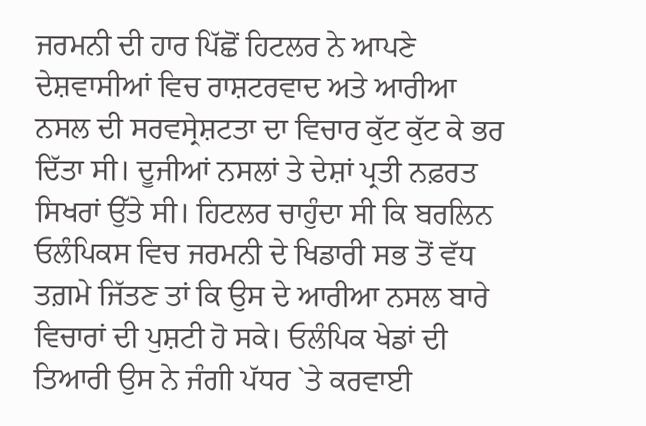ਜਰਮਨੀ ਦੀ ਹਾਰ ਪਿੱਛੋਂ ਹਿਟਲਰ ਨੇ ਆਪਣੇ ਦੇਸ਼ਵਾਸੀਆਂ ਵਿਚ ਰਾਸ਼ਟਰਵਾਦ ਅਤੇ ਆਰੀਆ ਨਸਲ ਦੀ ਸਰਵਸ੍ਰੇਸ਼ਟਤਾ ਦਾ ਵਿਚਾਰ ਕੁੱਟ ਕੁੱਟ ਕੇ ਭਰ ਦਿੱਤਾ ਸੀ। ਦੂਜੀਆਂ ਨਸਲਾਂ ਤੇ ਦੇਸ਼ਾਂ ਪ੍ਰਤੀ ਨਫ਼ਰਤ ਸਿਖਰਾਂ ਉੱਤੇ ਸੀ। ਹਿਟਲਰ ਚਾਹੁੰਦਾ ਸੀ ਕਿ ਬਰਲਿਨ ਓਲੰਪਿਕਸ ਵਿਚ ਜਰਮਨੀ ਦੇ ਖਿਡਾਰੀ ਸਭ ਤੋਂ ਵੱਧ ਤਗ਼ਮੇ ਜਿੱਤਣ ਤਾਂ ਕਿ ਉਸ ਦੇ ਆਰੀਆ ਨਸਲ ਬਾਰੇ ਵਿਚਾਰਾਂ ਦੀ ਪੁਸ਼ਟੀ ਹੋ ਸਕੇ। ਓਲੰਪਿਕ ਖੇਡਾਂ ਦੀ ਤਿਆਰੀ ਉਸ ਨੇ ਜੰਗੀ ਪੱਧਰ `ਤੇ ਕਰਵਾਈ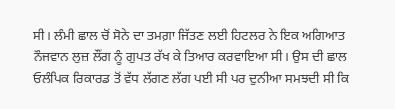ਸੀ। ਲੰਮੀ ਛਾਲ ਚੋਂ ਸੋਨੇ ਦਾ ਤਮਗ਼ਾ ਜਿੱਤਣ ਲਈ ਹਿਟਲਰ ਨੇ ਇਕ ਅਗਿਆਤ ਨੌਜਵਾਨ ਲੁਜ਼ ਲੌਂਗ ਨੂੰ ਗੁਪਤ ਰੱਖ ਕੇ ਤਿਆਰ ਕਰਵਾਇਆ ਸੀ। ਉਸ ਦੀ ਛਾਲ ਓਲੰਪਿਕ ਰਿਕਾਰਡ ਤੋਂ ਵੱਧ ਲੱਗਣ ਲੱਗ ਪਈ ਸੀ ਪਰ ਦੁਨੀਆ ਸਮਝਦੀ ਸੀ ਕਿ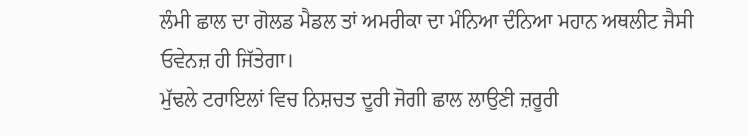ਲੰਮੀ ਛਾਲ ਦਾ ਗੋਲਡ ਮੈਡਲ ਤਾਂ ਅਮਰੀਕਾ ਦਾ ਮੰਨਿਆ ਦੰਨਿਆ ਮਹਾਨ ਅਥਲੀਟ ਜੈਸੀ ਓਵੇਨਜ਼ ਹੀ ਜਿੱਤੇਗਾ।
ਮੁੱਢਲੇ ਟਰਾਇਲਾਂ ਵਿਚ ਨਿਸ਼ਚਤ ਦੂਰੀ ਜੋਗੀ ਛਾਲ ਲਾਉਣੀ ਜ਼ਰੂਰੀ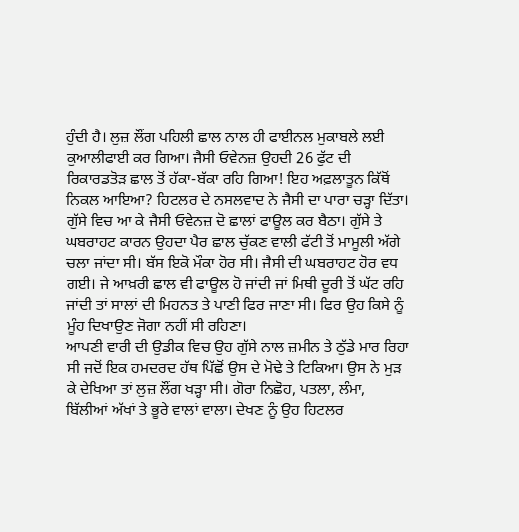ਹੁੰਦੀ ਹੈ। ਲੁਜ਼ ਲੌਂਗ ਪਹਿਲੀ ਛਾਲ ਨਾਲ ਹੀ ਫਾਈਨਲ ਮੁਕਾਬਲੇ ਲਈ ਕੁਆਲੀਫਾਈ ਕਰ ਗਿਆ। ਜੈਸੀ ਓਵੇਨਜ਼ ਉਹਦੀ 26 ਫੁੱਟ ਦੀ ਰਿਕਾਰਡਤੋੜ ਛਾਲ ਤੋਂ ਹੱਕਾ-ਬੱਕਾ ਰਹਿ ਗਿਆ! ਇਹ ਅਫ਼ਲਾਤੂਨ ਕਿੱਥੋਂ ਨਿਕਲ ਆਇਆ? ਹਿਟਲਰ ਦੇ ਨਸਲਵਾਦ ਨੇ ਜੈਸੀ ਦਾ ਪਾਰਾ ਚੜ੍ਹਾ ਦਿੱਤਾ। ਗੁੱਸੇ ਵਿਚ ਆ ਕੇ ਜੈਸੀ ਓਵੇਨਜ਼ ਦੋ ਛਾਲਾਂ ਫਾਊਲ ਕਰ ਬੈਠਾ। ਗੁੱਸੇ ਤੇ ਘਬਰਾਹਟ ਕਾਰਨ ਉਹਦਾ ਪੈਰ ਛਾਲ ਚੁੱਕਣ ਵਾਲੀ ਫੱਟੀ ਤੋਂ ਮਾਮੂਲੀ ਅੱਗੇ ਚਲਾ ਜਾਂਦਾ ਸੀ। ਬੱਸ ਇਕੋ ਮੌਕਾ ਹੋਰ ਸੀ। ਜੈਸੀ ਦੀ ਘਬਰਾਹਟ ਹੋਰ ਵਧ ਗਈ। ਜੇ ਆਖ਼ਰੀ ਛਾਲ ਵੀ ਫਾਊਲ ਹੋ ਜਾਂਦੀ ਜਾਂ ਮਿਥੀ ਦੂਰੀ ਤੋਂ ਘੱਟ ਰਹਿ ਜਾਂਦੀ ਤਾਂ ਸਾਲਾਂ ਦੀ ਮਿਹਨਤ ਤੇ ਪਾਣੀ ਫਿਰ ਜਾਣਾ ਸੀ। ਫਿਰ ਉਹ ਕਿਸੇ ਨੂੰ ਮੂੰਹ ਦਿਖਾਉਣ ਜੋਗਾ ਨਹੀਂ ਸੀ ਰਹਿਣਾ।
ਆਪਣੀ ਵਾਰੀ ਦੀ ਉਡੀਕ ਵਿਚ ਉਹ ਗੁੱਸੇ ਨਾਲ ਜ਼ਮੀਨ ਤੇ ਠੁੱਡੇ ਮਾਰ ਰਿਹਾ ਸੀ ਜਦੋਂ ਇਕ ਹਮਦਰਦ ਹੱਥ ਪਿੱਛੋਂ ਉਸ ਦੇ ਮੋਢੇ ਤੇ ਟਿਕਿਆ। ਉਸ ਨੇ ਮੁੜ ਕੇ ਦੇਖਿਆ ਤਾਂ ਲੁਜ਼ ਲੌਂਗ ਖੜ੍ਹਾ ਸੀ। ਗੋਰਾ ਨਿਛੋਹ, ਪਤਲਾ, ਲੰਮਾ, ਬਿੱਲੀਆਂ ਅੱਖਾਂ ਤੇ ਭੂਰੇ ਵਾਲਾਂ ਵਾਲਾ। ਦੇਖਣ ਨੂੰ ਉਹ ਹਿਟਲਰ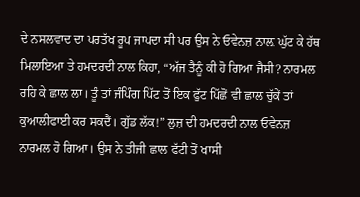ਦੇ ਨਸਲਵਾਦ ਦਾ ਪਰਤੱਖ ਰੂਪ ਜਾਪਦਾ ਸੀ ਪਰ ਉਸ ਨੇ ਓਵੇਨਜ਼ ਨਾਲ਼ ਘੁੱਟ ਕੇ ਹੱਥ ਮਿਲਾਇਆ ਤੇ ਹਮਦਰਦੀ ਨਾਲ ਕਿਹਾ, “ਅੱਜ ਤੈਨੂੰ ਕੀ ਹੋ ਗਿਆ ਜੈਸੀ? ਨਾਰਮਲ ਰਹਿ ਕੇ ਛਾਲ ਲਾ। ਤੂੰ ਤਾਂ ਜੰਪਿੰਗ ਪਿੱਟ ਤੋਂ ਇਕ ਫੁੱਟ ਪਿੱਛੋਂ ਵੀ ਛਾਲ ਚੁੱਕੇਂ ਤਾਂ ਕੁਆਲੀਫਾਈ ਕਰ ਸਕਦੈਂ। ਗੁੱਡ ਲੱਕ!” ਲੁਜ਼ ਦੀ ਹਮਦਰਦੀ ਨਾਲ ਓਵੇਨਜ਼ ਨਾਰਮਲ ਹੋ ਗਿਆ। ਉਸ ਨੇ ਤੀਜੀ ਛਾਲ ਫੱਟੀ ਤੋਂ ਖਾਸੀ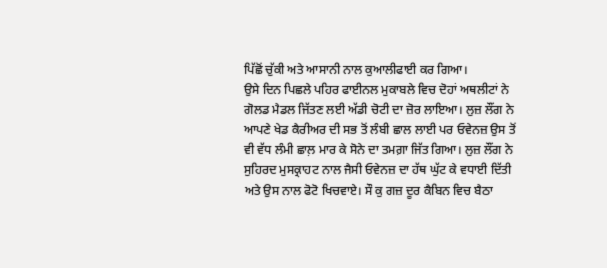ਪਿੱਛੋਂ ਚੁੱਕੀ ਅਤੇ ਆਸਾਨੀ ਨਾਲ ਕੁਆਲੀਫਾਈ ਕਰ ਗਿਆ।
ਉਸੇ ਦਿਨ ਪਿਛਲੇ ਪਹਿਰ ਫਾਈਨਲ ਮੁਕਾਬਲੇ ਵਿਚ ਦੋਹਾਂ ਅਥਲੀਟਾਂ ਨੇ ਗੋਲਡ ਮੈਡਲ ਜਿੱਤਣ ਲਈ ਅੱਡੀ ਚੋਟੀ ਦਾ ਜ਼ੋਰ ਲਾਇਆ। ਲੁਜ਼ ਲੌਂਗ ਨੇ ਆਪਣੇ ਖੇਡ ਕੈਰੀਅਰ ਦੀ ਸਭ ਤੋਂ ਲੰਬੀ ਛਾਲ ਲਾਈ ਪਰ ਓਵੇਨਜ਼ ਉਸ ਤੋਂ ਵੀ ਵੱਧ ਲੰਮੀ ਛਾਲ਼ ਮਾਰ ਕੇ ਸੋਨੇ ਦਾ ਤਮਗ਼ਾ ਜਿੱਤ ਗਿਆ। ਲੁਜ਼ ਲੌਂਗ ਨੇ ਸੁਹਿਰਦ ਮੁਸਕ੍ਰਾਹਟ ਨਾਲ ਜੈਸੀ ਓਵੇਨਜ਼ ਦਾ ਹੱਥ ਘੁੱਟ ਕੇ ਵਧਾਈ ਦਿੱਤੀ ਅਤੇ ਉਸ ਨਾਲ ਫੋਟੋ ਖਿਚਵਾਏ। ਸੌ ਕੁ ਗਜ਼ ਦੂਰ ਕੈਬਿਨ ਵਿਚ ਬੈਠਾ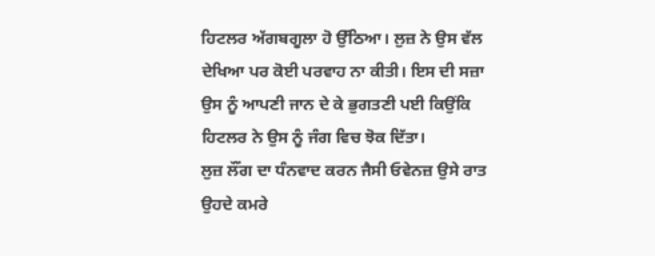ਹਿਟਲਰ ਅੱਗਬਗੂਲਾ ਹੋ ਉੱਠਿਆ। ਲੁਜ਼ ਨੇ ਉਸ ਵੱਲ ਦੇਖਿਆ ਪਰ ਕੋਈ ਪਰਵਾਹ ਨਾ ਕੀਤੀ। ਇਸ ਦੀ ਸਜ਼ਾ ਉਸ ਨੂੰ ਆਪਣੀ ਜਾਨ ਦੇ ਕੇ ਭੁਗਤਣੀ ਪਈ ਕਿਉਂਕਿ ਹਿਟਲਰ ਨੇ ਉਸ ਨੂੰ ਜੰਗ ਵਿਚ ਝੋਕ ਦਿੱਤਾ।
ਲੁਜ਼ ਲੌਂਗ ਦਾ ਧੰਨਵਾਦ ਕਰਨ ਜੈਸੀ ਓਵੇਨਜ਼ ਉਸੇ ਰਾਤ ਉਹਦੇ ਕਮਰੇ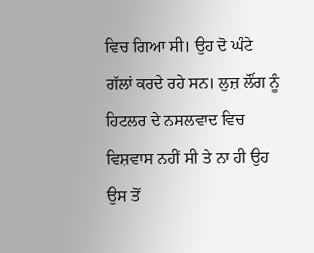ਵਿਚ ਗਿਆ ਸੀ। ਉਹ ਦੋ ਘੰਟੇ ਗੱਲਾਂ ਕਰਦੇ ਰਹੇ ਸਨ। ਲੁਜ਼ ਲੌਂਗ ਨੂੰ ਹਿਟਲਰ ਦੇ ਨਸਲਵਾਦ ਵਿਚ ਵਿਸ਼ਵਾਸ ਨਹੀਂ ਸੀ ਤੇ ਨਾ ਹੀ ਉਹ ਉਸ ਤੋਂ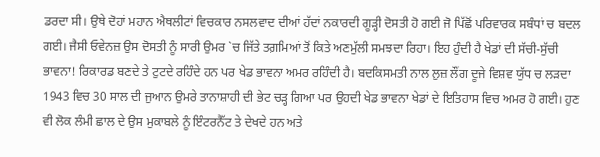ਡਰਦਾ ਸੀ। ਉਥੇ ਦੋਹਾਂ ਮਹਾਨ ਐਥਲੀਟਾਂ ਵਿਚਕਾਰ ਨਸਲਵਾਦ ਦੀਆਂ ਹੱਦਾਂ ਨਕਾਰਦੀ ਗੂੜ੍ਹੀ ਦੋਸਤੀ ਹੋ ਗਈ ਜੋ ਪਿੱਛੋਂ ਪਰਿਵਾਰਕ ਸਬੰਧਾਂ ਚ ਬਦਲ ਗਈ। ਜੈਸੀ ਓਵੇਨਜ਼ ਉਸ ਦੋਸਤੀ ਨੂੰ ਸਾਰੀ ਉਮਰ `ਚ ਜਿੱਤੇ ਤਗ਼ਮਿਆਂ ਤੋਂ ਕਿਤੇ ਅਣਮੁੱਲੀ ਸਮਝਦਾ ਰਿਹਾ। ਇਹ ਹੁੰਦੀ ਹੈ ਖੇਡਾਂ ਦੀ ਸੱਚੀ-ਸੁੱਚੀ ਭਾਵਨਾ! ਰਿਕਾਰਡ ਬਣਦੇ ਤੇ ਟੁਟਦੇ ਰਹਿੰਦੇ ਹਨ ਪਰ ਖੇਡ ਭਾਵਨਾ ਅਮਰ ਰਹਿੰਦੀ ਹੈ। ਬਦਕਿਸਮਤੀ ਨਾਲ ਲੁਜ਼ ਲੌਂਗ ਦੂਜੇ ਵਿਸ਼ਵ ਯੁੱਧ ਚ ਲੜਦਾ 1943 ਵਿਚ 30 ਸਾਲ ਦੀ ਜੁਆਨ ਉਮਰੇ ਤਾਨਾਸ਼ਾਹੀ ਦੀ ਭੇਟ ਚੜ੍ਹ ਗਿਆ ਪਰ ਉਹਦੀ ਖੇਡ ਭਾਵਨਾ ਖੇਡਾਂ ਦੇ ਇਤਿਹਾਸ ਵਿਚ ਅਮਰ ਹੋ ਗਈ। ਹੁਣ ਵੀ ਲੋਕ ਲੰਮੀ ਛਾਲ ਦੇ ਉਸ ਮੁਕਾਬਲੇ ਨੂੰ ਇੰਟਰਨੈੱਟ ਤੇ ਦੇਖਦੇ ਹਨ ਅਤੇ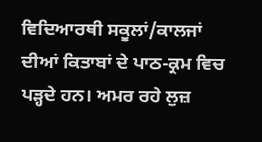ਵਿਦਿਆਰਥੀ ਸਕੂਲਾਂ/ਕਾਲਜਾਂ ਦੀਆਂ ਕਿਤਾਬਾਂ ਦੇ ਪਾਠ-ਕ੍ਰਮ ਵਿਚ ਪੜ੍ਹਦੇ ਹਨ। ਅਮਰ ਰਹੇ ਲੁਜ਼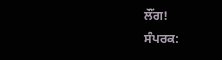ਲੌਂਗ!
ਸੰਪਰਕ: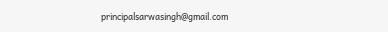principalsarwasingh@gmail.com